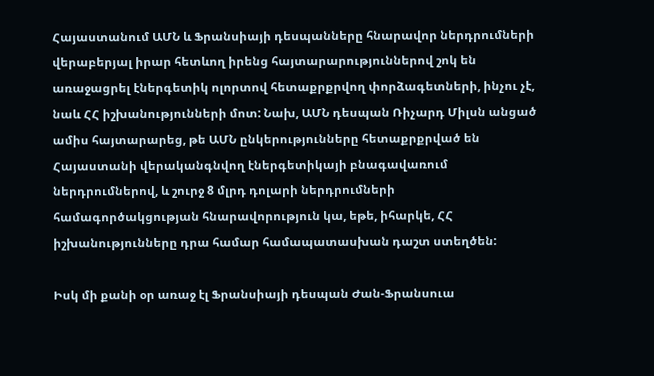Հայաստանում ԱՄՆ և Ֆրանսիայի դեսպանները հնարավոր ներդրումների վերաբերյալ իրար հետևող իրենց հայտարարություններով շոկ են առաջացրել էներգետիկ ոլորտով հետաքրքրվող փորձագետների, ինչու չէ, նաև ՀՀ իշխանությունների մոտ: Նախ, ԱՄՆ դեսպան Ռիչարդ Միլսն անցած ամիս հայտարարեց, թե ԱՄՆ ընկերությունները հետաքրքրված են Հայաստանի վերականգնվող էներգետիկայի բնագավառում ներդրումներով, և շուրջ 8 մլրդ դոլարի ներդրումների համագործակցության հնարավորություն կա, եթե, իհարկե, ՀՀ իշխանությունները դրա համար համապատասխան դաշտ ստեղծեն:

Իսկ մի քանի օր առաջ էլ Ֆրանսիայի դեսպան Ժան-Ֆրանսուա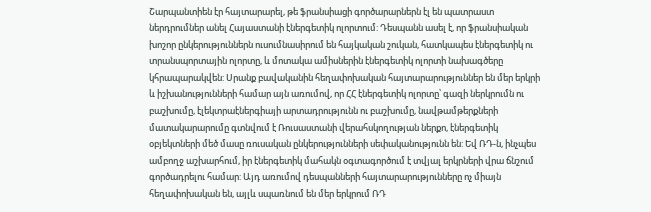Շարպանտիեն էր հայտարարել, թե ֆրանսիացի գործարարներն էլ են պատրաստ ներդրումներ անել Հայաստանի էներգետիկ ոլորտում: Դեսպանն ասել է, որ ֆրանսիական խոշոր ընկերություններն ուսումնասիրում են հայկական շուկան, հատկապես էներգետիկ ու տրանսպորտային ոլորտը, և մոտակա ամիսներին էներգետիկ ոլորտի նախագծերը կհրապարակվեն: Սրանք բավականին հեղափոխական հայտարարություններ են մեր երկրի և իշխանությունների համար այն առումով, որ ՀՀ էներգետիկ ոլորտը՝ գազի ներկրումն ու բաշխումը, էլեկտրաէներգիայի արտադրությունն ու բաշխումը, նավթամթերքների մատակարարումը գտնվում է Ռուսաստանի վերահսկողության ներքո, էներգետիկ օբյեկտների մեծ մասը ռուսական ընկերությունների սեփականությունն են: Եվ ՌԴ-ն, ինչպես ամբողջ աշխարհում, իր էներգետիկ մահակն օգտագործում է տվյալ երկրների վրա ճնշում գործադրելու համար: Այդ առումով դեսպանների հայտարարությունները ոչ միայն հեղափոխական են, այլև սպառնում են մեր երկրում ՌԴ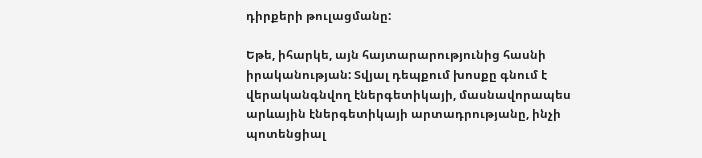դիրքերի թուլացմանը:

Եթե, իհարկե, այն հայտարարությունից հասնի իրականության: Տվյալ դեպքում խոսքը գնում է վերականգնվող էներգետիկայի, մասնավորապես արևային էներգետիկայի արտադրությանը, ինչի պոտենցիալ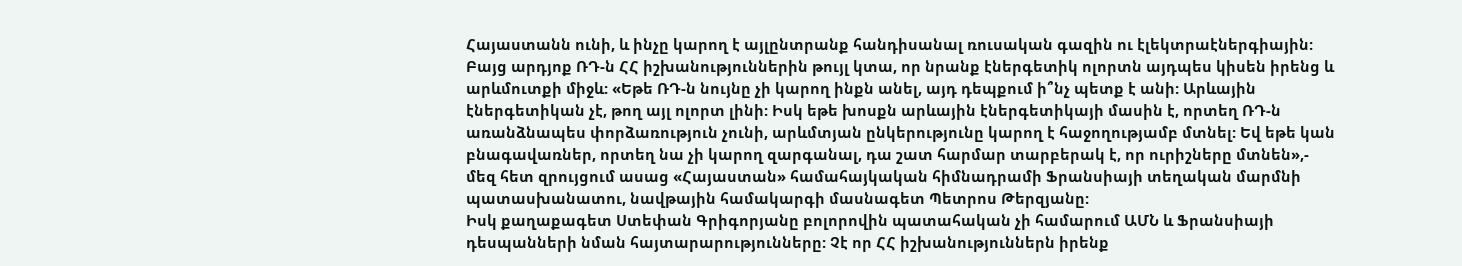Հայաստանն ունի, և ինչը կարող է այլընտրանք հանդիսանալ ռուսական գազին ու էլեկտրաէներգիային: Բայց արդյոք ՌԴ-ն ՀՀ իշխանություններին թույլ կտա, որ նրանք էներգետիկ ոլորտն այդպես կիսեն իրենց և արևմուտքի միջև: «Եթե ՌԴ-ն նույնը չի կարող ինքն անել, այդ դեպքում ի՞նչ պետք է անի: Արևային էներգետիկան չէ, թող այլ ոլորտ լինի: Իսկ եթե խոսքն արևային էներգետիկայի մասին է, որտեղ ՌԴ-ն առանձնապես փորձառություն չունի, արևմտյան ընկերությունը կարող է հաջողությամբ մտնել: Եվ եթե կան բնագավառներ, որտեղ նա չի կարող զարգանալ, դա շատ հարմար տարբերակ է, որ ուրիշները մտնեն»,- մեզ հետ զրույցում ասաց «Հայաստան» համահայկական հիմնադրամի Ֆրանսիայի տեղական մարմնի պատասխանատու, նավթային համակարգի մասնագետ Պետրոս Թերզյանը:
Իսկ քաղաքագետ Ստեփան Գրիգորյանը բոլորովին պատահական չի համարում ԱՄՆ և Ֆրանսիայի դեսպանների նման հայտարարությունները: Չէ որ ՀՀ իշխանություններն իրենք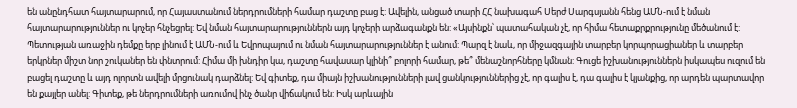են անընդհատ հայտարարում, որ Հայաստանում ներդրումների համար դաշտը բաց է: Ավելին, անցած տարի ՀՀ նախագահ Սերժ Սարգսյանն հենց ԱՄՆ-ում է նման հայտարարություններ ու կոչեր հնչեցրել: Եվ նման հայտարարություններն այդ կոչերի արձագանքն են: «Այսինքն՝ պատահական չէ, որ հիմա հետաքրքրությունը մեծանում է: Պետության առաջին դեմքը երբ լինում է ԱՄՆ-ում և Եվրոպայում ու նման հայտարարություններ է անում: Պարզ է նաև, որ միջազգային տարբեր կորպորացիաներ և տարբեր երկրներ միշտ նոր շուկաներ են փնտրում: Հիմա մի խնդիր կա, դաշտը հավասար կլինի՞ բոլորի համար, թե՞ մենաշնորհները կմնան: Գուցե իշխանություններն իսկապես ուզում են բացել դաշտը և այդ ոլորտն ավելի մրցունակ դարձնել: Եվ գիտեք, դա միայն իշխանությունների լավ ցանկություններից չէ, որ գալիս է, դա գալիս է կյանքից, որ արդեն պարտավոր են քայլեր անել: Գիտեք, թե ներդրումների առումով ինչ ծանր վիճակում են: Իսկ արևային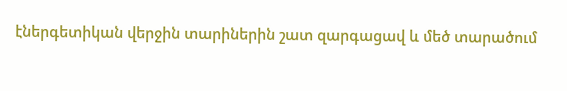էներգետիկան վերջին տարիներին շատ զարգացավ և մեծ տարածում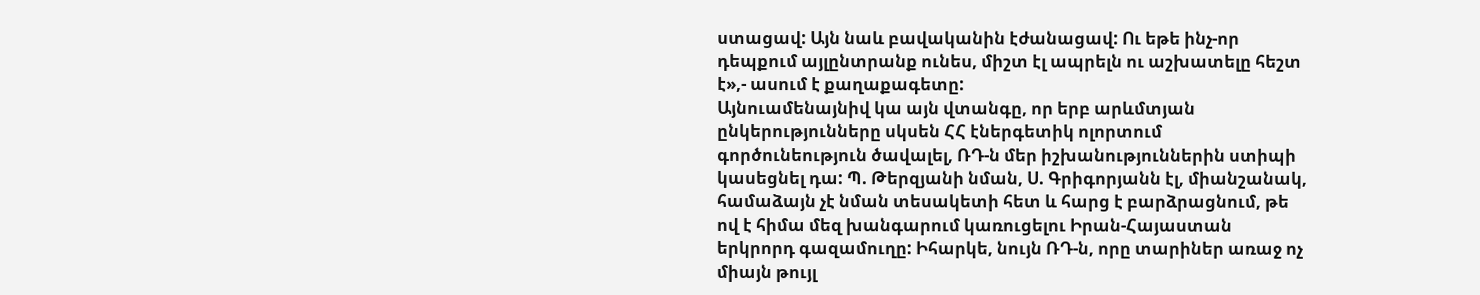ստացավ: Այն նաև բավականին էժանացավ: Ու եթե ինչ-որ դեպքում այլընտրանք ունես, միշտ էլ ապրելն ու աշխատելը հեշտ է»,- ասում է քաղաքագետը:
Այնուամենայնիվ կա այն վտանգը, որ երբ արևմտյան ընկերությունները սկսեն ՀՀ էներգետիկ ոլորտում գործունեություն ծավալել, ՌԴ-ն մեր իշխանություններին ստիպի կասեցնել դա: Պ. Թերզյանի նման, Ս. Գրիգորյանն էլ, միանշանակ, համաձայն չէ նման տեսակետի հետ և հարց է բարձրացնում, թե ով է հիմա մեզ խանգարում կառուցելու Իրան-Հայաստան երկրորդ գազամուղը: Իհարկե, նույն ՌԴ-ն, որը տարիներ առաջ ոչ միայն թույլ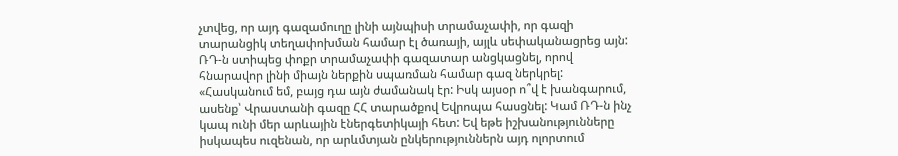չտվեց, որ այդ գազամուղը լինի այնպիսի տրամաչափի, որ գազի տարանցիկ տեղափոխման համար էլ ծառայի, այլև սեփականացրեց այն: ՌԴ-ն ստիպեց փոքր տրամաչափի գազատար անցկացնել, որով հնարավոր լինի միայն ներքին սպառման համար գազ ներկրել: «Հասկանում եմ, բայց դա այն ժամանակ էր: Իսկ այսօր ո՞վ է խանգարում, ասենք՝ Վրաստանի գազը ՀՀ տարածքով Եվրոպա հասցնել: Կամ ՌԴ-ն ինչ կապ ունի մեր արևային էներգետիկայի հետ: Եվ եթե իշխանությունները իսկապես ուզենան, որ արևմտյան ընկերություններն այդ ոլորտում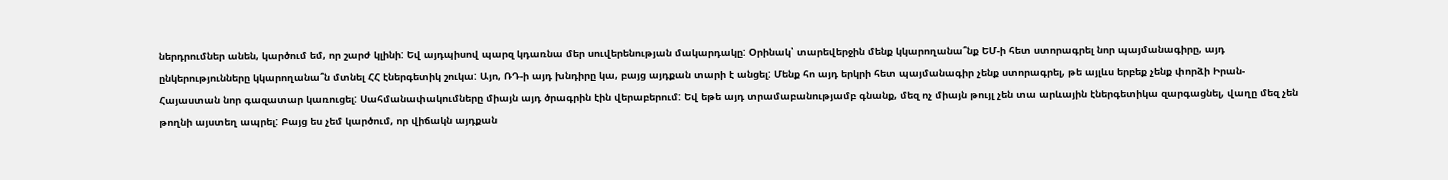ներդրումներ անեն, կարծում եմ, որ շարժ կլինի: Եվ այդպիսով պարզ կդառնա մեր սուվերենության մակարդակը: Օրինակ՝ տարեվերջին մենք կկարողանա՞նք ԵՄ-ի հետ ստորագրել նոր պայմանագիրը, այդ ընկերությունները կկարողանա՞ն մտնել ՀՀ էներգետիկ շուկա: Այո, ՌԴ-ի այդ խնդիրը կա, բայց այդքան տարի է անցել: Մենք հո այդ երկրի հետ պայմանագիր չենք ստորագրել, թե այլևս երբեք չենք փորձի Իրան-Հայաստան նոր գազատար կառուցել: Սահմանափակումները միայն այդ ծրագրին էին վերաբերում: Եվ եթե այդ տրամաբանությամբ գնանք, մեզ ոչ միայն թույլ չեն տա արևային էներգետիկա զարգացնել, վաղը մեզ չեն թողնի այստեղ ապրել: Բայց ես չեմ կարծում, որ վիճակն այդքան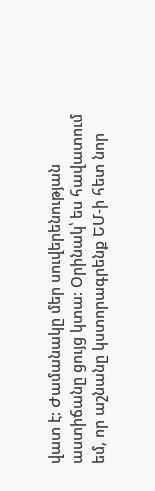վատ է: Ժամանակը մեր սուվերենության աստիճանը ցույց կտա: Օրինակ՝ ես հավատում եմ, որ աշնանը կստորագրենք ԵՄ-ի հետ նոր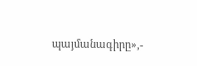պայմանագիրը»,-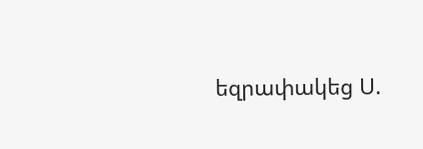եզրափակեց Ս.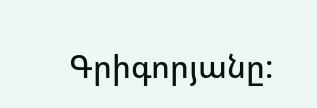Գրիգորյանը: